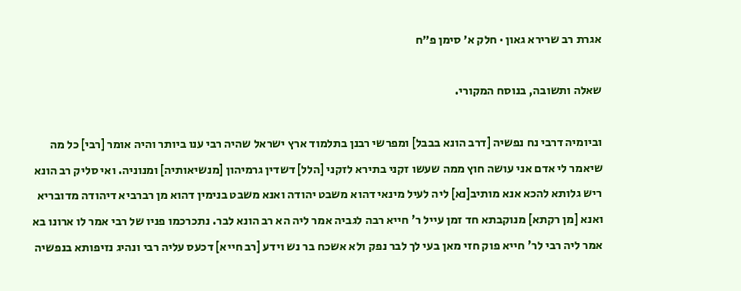אגרת רב שרירא גאון · חלק א׳ סימן פ״ח

שאלה ותשובה, בנוסח המקורי.

וביומיה דרבי נח נפשיה [דרב הונא בבבל] ומפרשי רבנן בתלמוד ארץ ישראל שהיה רבי ענו ביותר והיה אומר [רבי] כל מה שיאמר לי אדם אני עושה חוץ ממה שעשו זקני בתירא לזקני [הלל] דשדין גרמיהון [מנשיאותיה] ומנוניה. ואי סליק רב הונא ריש גלותא להכא אנא מותיב[נא] ליה לעיל מינאי דהוא משבט יהודה ואנא משבט בנימין דהוא מן רברביא דיהודה מדובריא ואנא [מן רקתא] מנוקבתא חד זמן עייל ר' חייא רבה לגביה אמר ליה הא רב הונא לבר. נתכרכמו פניו של רבי אמר לו ארונו בא אמר ליה רבי לר' חייא פוק חזי מאן בעי לך לבר נפק ולא אשכח בר נש וידע [רב חייא] דכעס עליה רבי ונהיג נזיפותא בנפשיה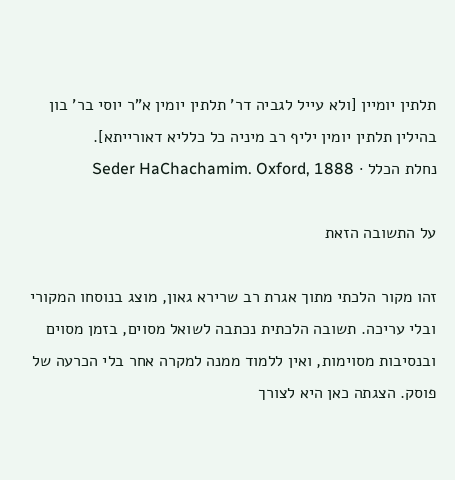תלתין יומיין [ולא עייל לגביה דר' תלתין יומין א"ר יוסי בר' בון בהילין תלתין יומין יליף רב מיניה כל כלליא דאורייתא].
נחלת הכלל · Seder HaChachamim. Oxford, 1888

על התשובה הזאת

זהו מקור הלכתי מתוך אגרת רב שרירא גאון, מוצג בנוסחו המקורי ובלי עריכה. תשובה הלכתית נכתבה לשואל מסוים, בזמן מסוים ובנסיבות מסוימות, ואין ללמוד ממנה למקרה אחר בלי הכרעה של פוסק. הצגתה כאן היא לצורך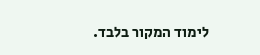לימוד המקור בלבד.